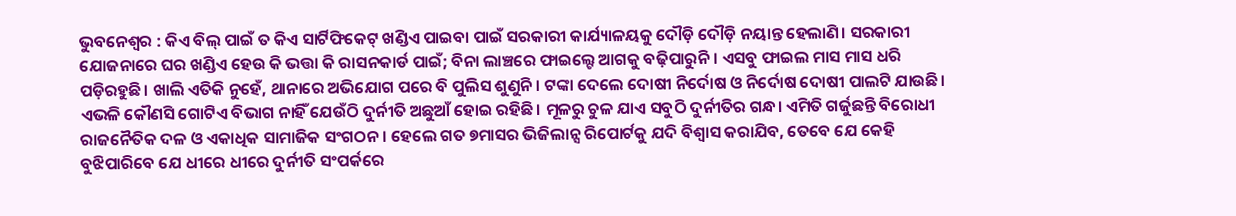ଭୁବନେଶ୍ବର : କିଏ ବିଲ୍ ପାଇଁ ତ କିଏ ସାର୍ଟିଫିକେଟ୍ ଖଣ୍ଡିଏ ପାଇବା ପାଇଁ ସରକାରୀ କାର୍ଯ୍ୟାଳୟକୁ ଦୌଡ଼ି ଦୌଡ଼ି ନୟାନ୍ତ ହେଲାଣି। ସରକାରୀ ଯୋଜନାରେ ଘର ଖଣ୍ଡିଏ ହେଉ କି ଭତ୍ତା କି ରାସନକାର୍ଡ ପାଇଁ; ବିନା ଲାଞ୍ଚରେ ଫାଇଲ୍ଟେ ଆଗକୁ ବଢ଼ିପାରୁନି। ଏସବୁ ଫାଇଲ ମାସ ମାସ ଧରି ପଡ଼ିରହୁଛି। ଖାଲି ଏତିକି ନୁହେଁ, ଥାନାରେ ଅଭିଯୋଗ ପରେ ବି ପୁଲିସ ଶୁଣୁନି। ଟଙ୍କା ଦେଲେ ଦୋଷୀ ନିର୍ଦୋଷ ଓ ନିର୍ଦୋଷ ଦୋଷୀ ପାଲଟି ଯାଉଛି। ଏଭଳି କୌଣସି ଗୋଟିଏ ବିଭାଗ ନାହିଁ ଯେଉଁଠି ଦୁର୍ନୀତି ଅଛୁଆଁ ହୋଇ ରହିଛି। ମୂଳରୁ ଚୁଳ ଯାଏ ସବୁଠି ଦୁର୍ନୀତିର ଗନ୍ଧ। ଏମିତି ଗର୍ଜୁଛନ୍ତି ବିରୋଧୀ ରାଜନୈତିକ ଦଳ ଓ ଏକାଧିକ ସାମାଜିକ ସଂଗଠନ। ହେଲେ ଗତ ୭ମାସର ଭିଜିଲାନ୍ସ ରିପୋର୍ଟକୁ ଯଦି ବିଶ୍ବାସ କରାଯିବ, ତେବେ ଯେ କେହି ବୁଝିପାରିବେ ଯେ ଧୀରେ ଧୀରେ ଦୁର୍ନୀତି ସଂପର୍କରେ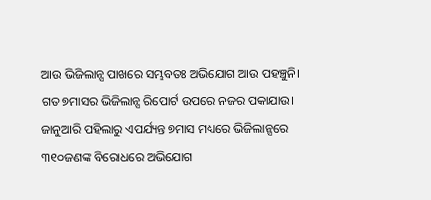ଆଉ ଭିଜିଲାନ୍ସ ପାଖରେ ସମ୍ଭବତଃ ଅଭିଯୋଗ ଆଉ ପହଞ୍ଚୁନି।
ଗତ ୭ମାସର ଭିଜିଲାନ୍ସ ରିପୋର୍ଟ ଉପରେ ନଜର ପକାଯାଉ। ଜାନୁଆରି ପହିଲାରୁ ଏପର୍ଯ୍ୟନ୍ତ ୭ମାସ ମଧ୍ୟରେ ଭିଜିଲାନ୍ସରେ ୩୧୦ଜଣଙ୍କ ବିରୋଧରେ ଅଭିଯୋଗ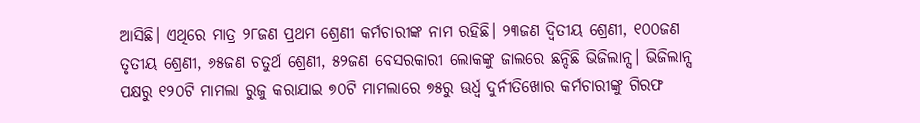ଆସିଛି। ଏଥିରେ ମାତ୍ର ୨୮ଜଣ ପ୍ରଥମ ଶ୍ରେଣୀ କର୍ମଚାରୀଙ୍କ ନାମ ରହିଛି। ୨୩ଜଣ ଦ୍ବିତୀୟ ଶ୍ରେଣୀ, ୧୦୦ଜଣ ତୃତୀୟ ଶ୍ରେଣୀ, ୬୫ଜଣ ଚତୁର୍ଥ ଶ୍ରେଣୀ, ୫୨ଜଣ ବେସରକାରୀ ଲୋକଙ୍କୁ ଜାଲରେ ଛନ୍ଦିଛି ଭିଜିଲାନ୍ସ। ଭିଜିଲାନ୍ସ ପକ୍ଷରୁ ୧୨୦ଟି ମାମଲା ରୁଜୁ କରାଯାଇ ୭୦ଟି ମାମଲାରେ ୭୫ରୁ ଊର୍ଧ୍ବ ଦୁର୍ନୀତିଖୋର କର୍ମଚାରୀଙ୍କୁ ଗିରଫ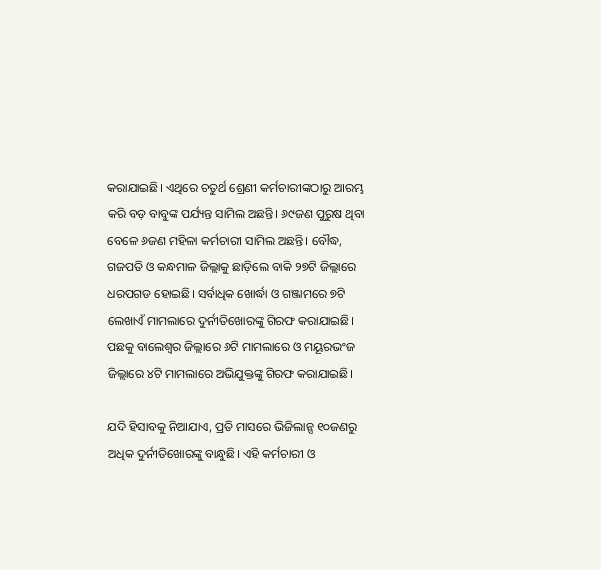କରାଯାଇଛି। ଏଥିରେ ଚତୁର୍ଥ ଶ୍ରେଣୀ କର୍ମଚାରୀଙ୍କଠାରୁ ଆରମ୍ଭ କରି ବଡ଼ ବାବୁଙ୍କ ପର୍ଯ୍ୟନ୍ତ ସାମିଲ ଅଛନ୍ତି। ୬୯ଜଣ ପୁରୁଷ ଥିବା ବେଳେ ୬ଜଣ ମହିଳା କର୍ମଚାରୀ ସାମିଲ ଅଛନ୍ତି। ବୌଦ୍ଧ, ଗଜପତି ଓ କନ୍ଧମାଳ ଜିଲ୍ଲାକୁ ଛାଡ଼ିଲେ ବାକି ୨୭ଟି ଜିଲ୍ଲାରେ ଧରପଗଡ ହୋଇଛି। ସର୍ବାଧିକ ଖୋର୍ଦ୍ଧା ଓ ଗଞ୍ଜାମରେ ୭ଟି ଲେଖାଏଁ ମାମଲାରେ ଦୁର୍ନୀତିଖୋରଙ୍କୁ ଗିରଫ କରାଯାଇଛି। ପଛକୁ ବାଲେଶ୍ବର ଜିଲ୍ଲାରେ ୬ଟି ମାମଲାରେ ଓ ମୟୂରଭଂଜ ଜିଲ୍ଲାରେ ୪ଟି ମାମଲାରେ ଅଭିଯୁକ୍ତଙ୍କୁ ଗିରଫ କରାଯାଇଛି।

ଯଦି ହିସାବକୁ ନିଆଯାଏ, ପ୍ରତି ମାସରେ ଭିଜିଲାନ୍ସ ୧୦ଜଣରୁ ଅଧିକ ଦୁର୍ନୀତିଖୋରଙ୍କୁ ବାନ୍ଧୁଛି। ଏହି କର୍ମଚାରୀ ଓ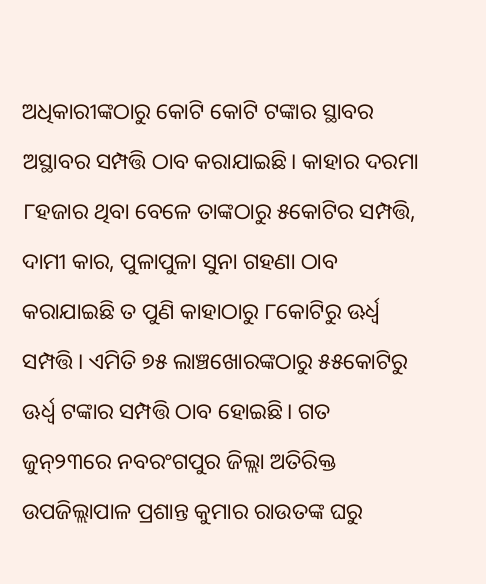ଅଧିକାରୀଙ୍କଠାରୁ କୋଟି କୋଟି ଟଙ୍କାର ସ୍ଥାବର ଅସ୍ଥାବର ସମ୍ପତ୍ତି ଠାବ କରାଯାଇଛି। କାହାର ଦରମା ୮ହଜାର ଥିବା ବେଳେ ତାଙ୍କଠାରୁ ୫କୋଟିର ସମ୍ପତ୍ତି, ଦାମୀ କାର, ପୁଳାପୁଳା ସୁନା ଗହଣା ଠାବ କରାଯାଇଛି ତ ପୁଣି କାହାଠାରୁ ୮କୋଟିରୁ ଊର୍ଧ୍ବ ସମ୍ପତ୍ତି। ଏମିତି ୭୫ ଲାଞ୍ଚଖୋରଙ୍କଠାରୁ ୫୫କୋଟିରୁ ଊର୍ଧ୍ବ ଟଙ୍କାର ସମ୍ପତ୍ତି ଠାବ ହୋଇଛି। ଗତ ଜୁନ୍୨୩ରେ ନବରଂଗପୁର ଜିଲ୍ଲା ଅତିରିକ୍ତ ଉପଜିଲ୍ଲାପାଳ ପ୍ରଶାନ୍ତ କୁମାର ରାଉତଙ୍କ ଘରୁ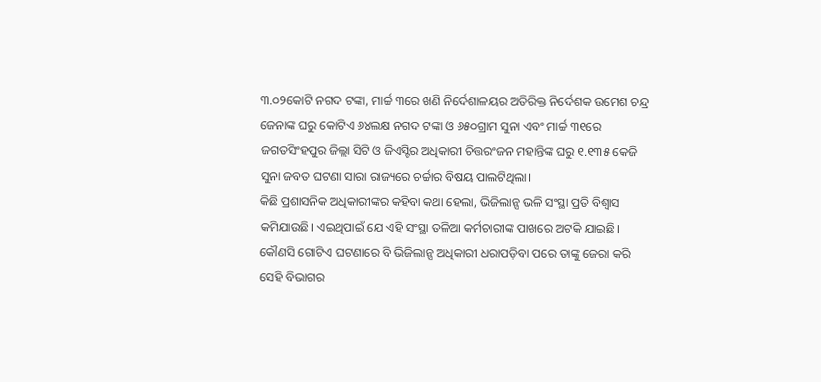୩.୦୨କୋଟି ନଗଦ ଟଙ୍କା, ମାର୍ଚ୍ଚ ୩ରେ ଖଣି ନିର୍ଦେଶାଳୟର ଅତିରିକ୍ତ ନିର୍ଦେଶକ ଉମେଶ ଚନ୍ଦ୍ର ଜେନାଙ୍କ ଘରୁ କୋଟିଏ ୬୪ଲକ୍ଷ ନଗଦ ଟଙ୍କା ଓ ୬୫୦ଗ୍ରାମ ସୁନା ଏବଂ ମାର୍ଚ୍ଚ ୩୧ରେ ଜଗତସିଂହପୁର ଜିଲ୍ଲା ସିଟି ଓ ଜିଏସ୍ଟିର ଅଧିକାରୀ ଚିତ୍ତରଂଜନ ମହାନ୍ତିଙ୍କ ଘରୁ ୧.୧୩୫ କେଜି ସୁନା ଜବତ ଘଟଣା ସାରା ରାଜ୍ୟରେ ଚର୍ଚ୍ଚାର ବିଷୟ ପାଲଟିଥିଲା।
କିଛି ପ୍ରଶାସନିକ ଅଧିକାରୀଙ୍କର କହିବା କଥା ହେଲା, ଭିଜିଲାନ୍ସ ଭଳି ସଂସ୍ଥା ପ୍ରତି ବିଶ୍ବାସ କମିଯାଉଛି। ଏଇଥିପାଇଁ ଯେ ଏହି ସଂସ୍ଥା ତଳିଆ କର୍ମଚାରୀଙ୍କ ପାଖରେ ଅଟକି ଯାଇଛି। କୌଣସି ଗୋଟିଏ ଘଟଣାରେ ବି ଭିଜିଲାନ୍ସ ଅଧିକାରୀ ଧରାପଡ଼ିବା ପରେ ତାଙ୍କୁ ଜେରା କରି ସେହି ବିଭାଗର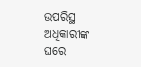ଉପରିସ୍ଥ ଅଧିକାରୀଙ୍କ ଘରେ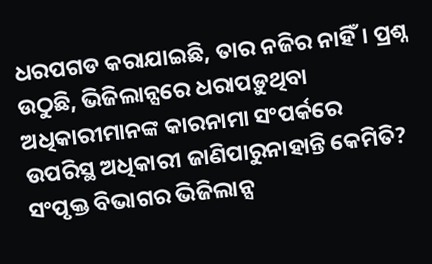ଧରପଗଡ କରାଯାଇଛି, ତାର ନଜିର ନାହିଁ। ପ୍ରଶ୍ନ ଉଠୁଛି, ଭିଜିଲାନ୍ସରେ ଧରାପଡ଼ୁଥିବା ଅଧିକାରୀମାନଙ୍କ କାରନାମା ସଂପର୍କରେ ଉପରିସ୍ଥ ଅଧିକାରୀ ଜାଣିପାରୁନାହାନ୍ତି କେମିତି? ସଂପୃକ୍ତ ବିଭାଗର ଭିଜିଲାନ୍ସ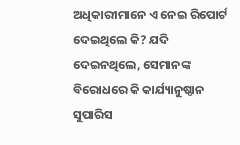ଅଧିକାରୀମାନେ ଏ ନେଇ ରିପୋର୍ଟ ଦେଇଥିଲେ କି? ଯଦି ଦେଇନଥିଲେ, ସେମାନଙ୍କ ବିରୋଧରେ କି କାର୍ଯ୍ୟାନୁଷ୍ଠାନ ସୁପାରିସ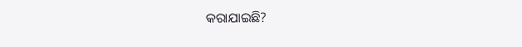କରାଯାଇଛି?